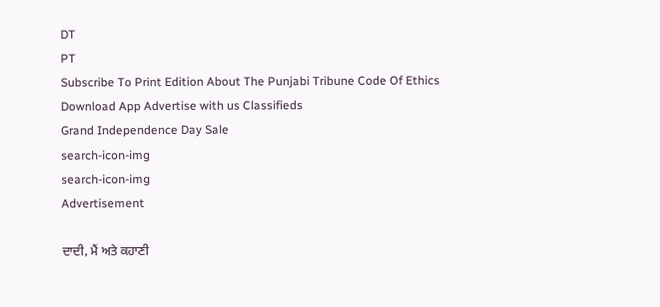DT
PT
Subscribe To Print Edition About The Punjabi Tribune Code Of Ethics Download App Advertise with us Classifieds
Grand Independence Day Sale
search-icon-img
search-icon-img
Advertisement

ਦਾਦੀ, ਮੈਂ ਅਤੇ ਕਹਾਣੀ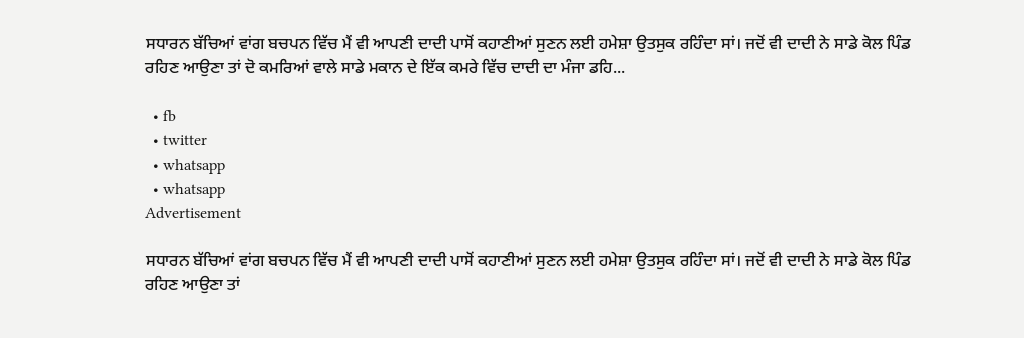ਸਧਾਰਨ ਬੱਚਿਆਂ ਵਾਂਗ ਬਚਪਨ ਵਿੱਚ ਮੈਂ ਵੀ ਆਪਣੀ ਦਾਦੀ ਪਾਸੋਂ ਕਹਾਣੀਆਂ ਸੁਣਨ ਲਈ ਹਮੇਸ਼ਾ ਉਤਸੁਕ ਰਹਿੰਦਾ ਸਾਂ। ਜਦੋਂ ਵੀ ਦਾਦੀ ਨੇ ਸਾਡੇ ਕੋਲ ਪਿੰਡ ਰਹਿਣ ਆਉਣਾ ਤਾਂ ਦੋ ਕਮਰਿਆਂ ਵਾਲੇ ਸਾਡੇ ਮਕਾਨ ਦੇ ਇੱਕ ਕਮਰੇ ਵਿੱਚ ਦਾਦੀ ਦਾ ਮੰਜਾ ਡਹਿ...

  • fb
  • twitter
  • whatsapp
  • whatsapp
Advertisement

ਸਧਾਰਨ ਬੱਚਿਆਂ ਵਾਂਗ ਬਚਪਨ ਵਿੱਚ ਮੈਂ ਵੀ ਆਪਣੀ ਦਾਦੀ ਪਾਸੋਂ ਕਹਾਣੀਆਂ ਸੁਣਨ ਲਈ ਹਮੇਸ਼ਾ ਉਤਸੁਕ ਰਹਿੰਦਾ ਸਾਂ। ਜਦੋਂ ਵੀ ਦਾਦੀ ਨੇ ਸਾਡੇ ਕੋਲ ਪਿੰਡ ਰਹਿਣ ਆਉਣਾ ਤਾਂ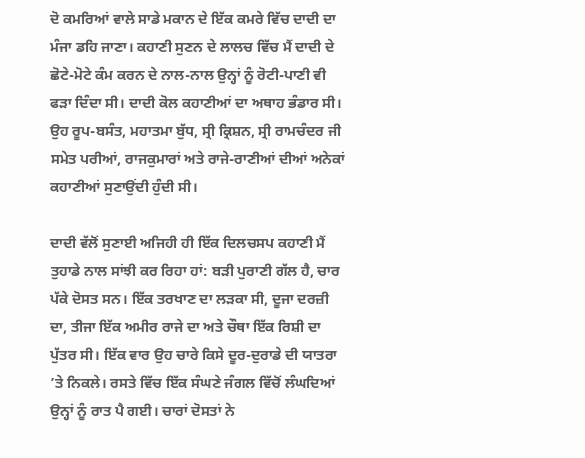ਦੋ ਕਮਰਿਆਂ ਵਾਲੇ ਸਾਡੇ ਮਕਾਨ ਦੇ ਇੱਕ ਕਮਰੇ ਵਿੱਚ ਦਾਦੀ ਦਾ ਮੰਜਾ ਡਹਿ ਜਾਣਾ। ਕਹਾਣੀ ਸੁਣਨ ਦੇ ਲਾਲਚ ਵਿੱਚ ਮੈਂ ਦਾਦੀ ਦੇ ਛੋਟੇ-ਮੋਟੇ ਕੰਮ ਕਰਨ ਦੇ ਨਾਲ-ਨਾਲ ਉਨ੍ਹਾਂ ਨੂੰ ਰੋਟੀ-ਪਾਣੀ ਵੀ ਫੜਾ ਦਿੰਦਾ ਸੀ। ਦਾਦੀ ਕੋਲ ਕਹਾਣੀਆਂ ਦਾ ਅਥਾਹ ਭੰਡਾਰ ਸੀ। ਉਹ ਰੂਪ-ਬਸੰਤ, ਮਹਾਤਮਾ ਬੁੱਧ, ਸ੍ਰੀ ਕ੍ਰਿਸ਼ਨ, ਸ੍ਰੀ ਰਾਮਚੰਦਰ ਜੀ ਸਮੇਤ ਪਰੀਆਂ, ਰਾਜਕੁਮਾਰਾਂ ਅਤੇ ਰਾਜੇ-ਰਾਣੀਆਂ ਦੀਆਂ ਅਨੇਕਾਂ ਕਹਾਣੀਆਂ ਸੁਣਾਉਂਦੀ ਹੁੰਦੀ ਸੀ।

ਦਾਦੀ ਵੱਲੋਂ ਸੁਣਾਈ ਅਜਿਹੀ ਹੀ ਇੱਕ ਦਿਲਚਸਪ ਕਹਾਣੀ ਮੈਂ ਤੁਹਾਡੇ ਨਾਲ ਸਾਂਝੀ ਕਰ ਰਿਹਾ ਹਾਂ: ਬੜੀ ਪੁਰਾਣੀ ਗੱਲ ਹੈ, ਚਾਰ ਪੱਕੇ ਦੋਸਤ ਸਨ। ਇੱਕ ਤਰਖਾਣ ਦਾ ਲੜਕਾ ਸੀ, ਦੂਜਾ ਦਰਜ਼ੀ ਦਾ, ਤੀਜਾ ਇੱਕ ਅਮੀਰ ਰਾਜੇ ਦਾ ਅਤੇ ਚੌਥਾ ਇੱਕ ਰਿਸ਼ੀ ਦਾ ਪੁੱਤਰ ਸੀ। ਇੱਕ ਵਾਰ ਉਹ ਚਾਰੇ ਕਿਸੇ ਦੂਰ-ਦੁਰਾਡੇ ਦੀ ਯਾਤਰਾ ’ਤੇ ਨਿਕਲੇ। ਰਸਤੇ ਵਿੱਚ ਇੱਕ ਸੰਘਣੇ ਜੰਗਲ ਵਿੱਚੋਂ ਲੰਘਦਿਆਂ ਉਨ੍ਹਾਂ ਨੂੰ ਰਾਤ ਪੈ ਗਈ। ਚਾਰਾਂ ਦੋਸਤਾਂ ਨੇ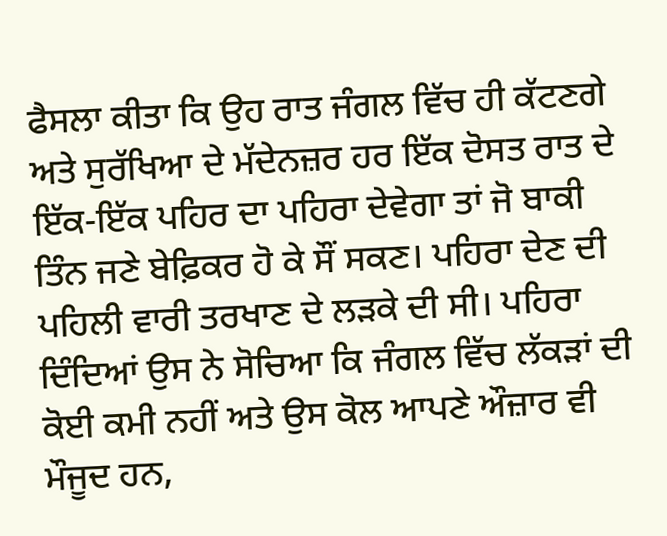ਫੈਸਲਾ ਕੀਤਾ ਕਿ ਉਹ ਰਾਤ ਜੰਗਲ ਵਿੱਚ ਹੀ ਕੱਟਣਗੇ ਅਤੇ ਸੁਰੱਖਿਆ ਦੇ ਮੱਦੇਨਜ਼ਰ ਹਰ ਇੱਕ ਦੋਸਤ ਰਾਤ ਦੇ ਇੱਕ-ਇੱਕ ਪਹਿਰ ਦਾ ਪਹਿਰਾ ਦੇਵੇਗਾ ਤਾਂ ਜੋ ਬਾਕੀ ਤਿੰਨ ਜਣੇ ਬੇਫ਼ਿਕਰ ਹੋ ਕੇ ਸੌਂ ਸਕਣ। ਪਹਿਰਾ ਦੇਣ ਦੀ ਪਹਿਲੀ ਵਾਰੀ ਤਰਖਾਣ ਦੇ ਲੜਕੇ ਦੀ ਸੀ। ਪਹਿਰਾ ਦਿੰਦਿਆਂ ਉਸ ਨੇ ਸੋਚਿਆ ਕਿ ਜੰਗਲ ਵਿੱਚ ਲੱਕੜਾਂ ਦੀ ਕੋਈ ਕਮੀ ਨਹੀਂ ਅਤੇ ਉਸ ਕੋਲ ਆਪਣੇ ਔਜ਼ਾਰ ਵੀ ਮੌਜੂਦ ਹਨ,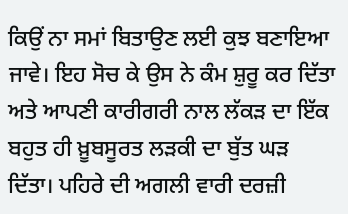ਕਿਉਂ ਨਾ ਸਮਾਂ ਬਿਤਾਉਣ ਲਈ ਕੁਝ ਬਣਾਇਆ ਜਾਵੇ। ਇਹ ਸੋਚ ਕੇ ਉਸ ਨੇ ਕੰਮ ਸ਼ੁਰੂ ਕਰ ਦਿੱਤਾ ਅਤੇ ਆਪਣੀ ਕਾਰੀਗਰੀ ਨਾਲ ਲੱਕੜ ਦਾ ਇੱਕ ਬਹੁਤ ਹੀ ਖ਼ੂਬਸੂਰਤ ਲੜਕੀ ਦਾ ਬੁੱਤ ਘੜ ਦਿੱਤਾ। ਪਹਿਰੇ ਦੀ ਅਗਲੀ ਵਾਰੀ ਦਰਜ਼ੀ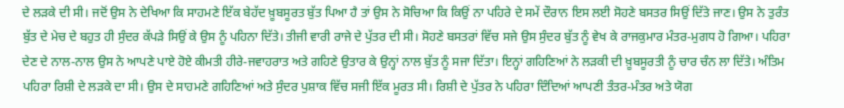ਦੇ ਲੜਕੇ ਦੀ ਸੀ। ਜਦੋਂ ਉਸ ਨੇ ਦੇਖਿਆ ਕਿ ਸਾਹਮਣੇ ਇੱਕ ਬੇਹੱਦ ਖ਼ੂਬਸੂਰਤ ਬੁੱਤ ਪਿਆ ਹੈ ਤਾਂ ਉਸ ਨੇ ਸੋਚਿਆ ਕਿ ਕਿਉਂ ਨਾ ਪਹਿਰੇ ਦੇ ਸਮੇਂ ਦੌਰਾਨ ਇਸ ਲਈ ਸੋਹਣੇ ਬਸਤਰ ਸਿਉਂ ਦਿੱਤੇ ਜਾਣ। ਉਸ ਨੇ ਤੁਰੰਤ ਬੁੱਤ ਦੇ ਮੇਚ ਦੇ ਬਹੁਤ ਹੀ ਸੁੰਦਰ ਕੱਪੜੇ ਸਿਉਂ ਕੇ ਉਸ ਨੂੰ ਪਹਿਨਾ ਦਿੱਤੇ। ਤੀਜੀ ਵਾਰੀ ਰਾਜੇ ਦੇ ਪੁੱਤਰ ਦੀ ਸੀ। ਸੋਹਣੇ ਬਸਤਰਾਂ ਵਿੱਚ ਸਜੇ ਉਸ ਸੁੰਦਰ ਬੁੱਤ ਨੂੰ ਵੇਖ ਕੇ ਰਾਜਕੁਮਾਰ ਮੰਤਰ-ਮੁਗਧ ਹੋ ਗਿਆ। ਪਹਿਰਾ ਦੇਣ ਦੇ ਨਾਲ-ਨਾਲ ਉਸ ਨੇ ਆਪਣੇ ਪਾਏ ਹੋਏ ਕੀਮਤੀ ਹੀਰੇ-ਜਵਾਹਰਾਤ ਅਤੇ ਗਹਿਣੇ ਉਤਾਰ ਕੇ ਉਨ੍ਹਾਂ ਨਾਲ ਬੁੱਤ ਨੂੰ ਸਜਾ ਦਿੱਤਾ। ਇਨ੍ਹਾਂ ਗਹਿਣਿਆਂ ਨੇ ਲੜਕੀ ਦੀ ਖ਼ੂਬਸੂਰਤੀ ਨੂੰ ਚਾਰ ਚੰਨ ਲਾ ਦਿੱਤੇ। ਅੰਤਿਮ ਪਹਿਰਾ ਰਿਸ਼ੀ ਦੇ ਲੜਕੇ ਦਾ ਸੀ। ਉਸ ਦੇ ਸਾਹਮਣੇ ਗਹਿਣਿਆਂ ਅਤੇ ਸੁੰਦਰ ਪੁਸ਼ਾਕ ਵਿੱਚ ਸਜੀ ਇੱਕ ਮੂਰਤ ਸੀ। ਰਿਸ਼ੀ ਦੇ ਪੁੱਤਰ ਨੇ ਪਹਿਰਾ ਦਿੰਦਿਆਂ ਆਪਣੀ ਤੰਤਰ-ਮੰਤਰ ਅਤੇ ਯੋਗ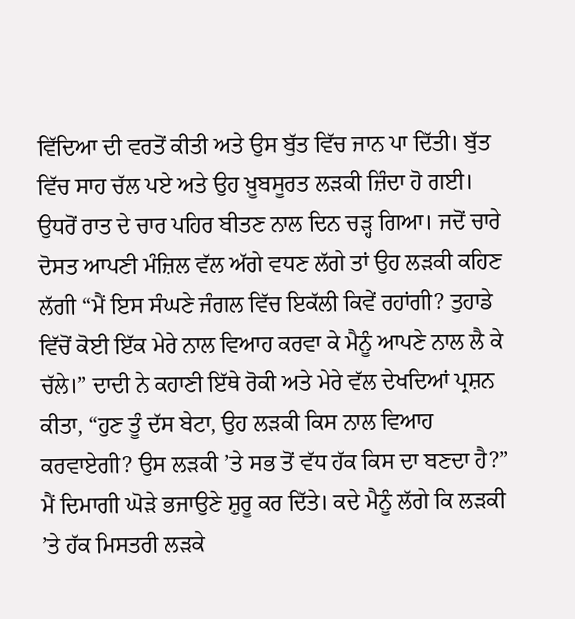ਵਿੱਦਿਆ ਦੀ ਵਰਤੋਂ ਕੀਤੀ ਅਤੇ ਉਸ ਬੁੱਤ ਵਿੱਚ ਜਾਨ ਪਾ ਦਿੱਤੀ। ਬੁੱਤ ਵਿੱਚ ਸਾਹ ਚੱਲ ਪਏ ਅਤੇ ਉਹ ਖ਼ੂਬਸੂਰਤ ਲੜਕੀ ਜ਼ਿੰਦਾ ਹੋ ਗਈ। ਉਧਰੋਂ ਰਾਤ ਦੇ ਚਾਰ ਪਹਿਰ ਬੀਤਣ ਨਾਲ ਦਿਨ ਚੜ੍ਹ ਗਿਆ। ਜਦੋਂ ਚਾਰੇ ਦੋਸਤ ਆਪਣੀ ਮੰਜ਼ਿਲ ਵੱਲ ਅੱਗੇ ਵਧਣ ਲੱਗੇ ਤਾਂ ਉਹ ਲੜਕੀ ਕਹਿਣ ਲੱਗੀ “ਮੈਂ ਇਸ ਸੰਘਣੇ ਜੰਗਲ ਵਿੱਚ ਇਕੱਲੀ ਕਿਵੇਂ ਰਹਾਂਗੀ? ਤੁਹਾਡੇ ਵਿੱਚੋਂ ਕੋਈ ਇੱਕ ਮੇਰੇ ਨਾਲ ਵਿਆਹ ਕਰਵਾ ਕੇ ਮੈਨੂੰ ਆਪਣੇ ਨਾਲ ਲੈ ਕੇ ਚੱਲੇ।” ਦਾਦੀ ਨੇ ਕਹਾਣੀ ਇੱਥੇ ਰੋਕੀ ਅਤੇ ਮੇਰੇ ਵੱਲ ਦੇਖਦਿਆਂ ਪ੍ਰਸ਼ਨ ਕੀਤਾ, “ਹੁਣ ਤੂੰ ਦੱਸ ਬੇਟਾ, ਉਹ ਲੜਕੀ ਕਿਸ ਨਾਲ ਵਿਆਹ ਕਰਵਾਏਗੀ? ਉਸ ਲੜਕੀ ’ਤੇ ਸਭ ਤੋਂ ਵੱਧ ਹੱਕ ਕਿਸ ਦਾ ਬਣਦਾ ਹੈ?” ਮੈਂ ਦਿਮਾਗੀ ਘੋੜੇ ਭਜਾਉਣੇ ਸ਼ੁਰੂ ਕਰ ਦਿੱਤੇ। ਕਦੇ ਮੈਨੂੰ ਲੱਗੇ ਕਿ ਲੜਕੀ ’ਤੇ ਹੱਕ ਮਿਸਤਰੀ ਲੜਕੇ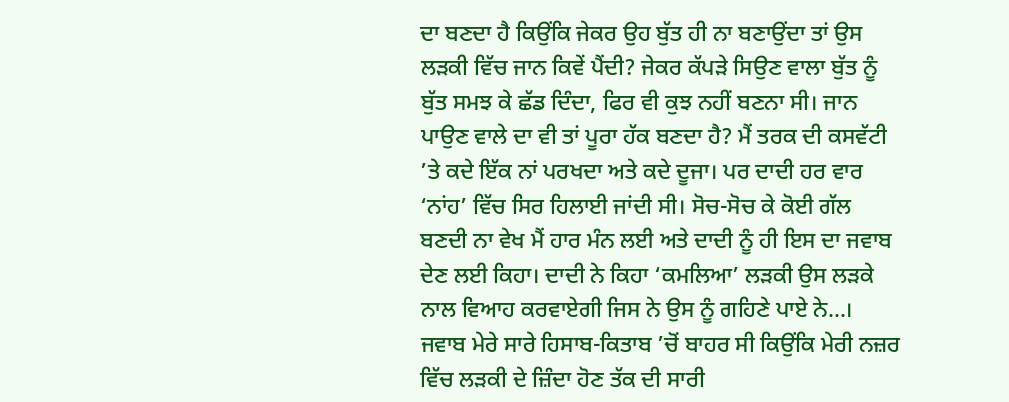ਦਾ ਬਣਦਾ ਹੈ ਕਿਉਂਕਿ ਜੇਕਰ ਉਹ ਬੁੱਤ ਹੀ ਨਾ ਬਣਾਉਂਦਾ ਤਾਂ ਉਸ ਲੜਕੀ ਵਿੱਚ ਜਾਨ ਕਿਵੇਂ ਪੈਂਦੀ? ਜੇਕਰ ਕੱਪੜੇ ਸਿਉਣ ਵਾਲਾ ਬੁੱਤ ਨੂੰ ਬੁੱਤ ਸਮਝ ਕੇ ਛੱਡ ਦਿੰਦਾ, ਫਿਰ ਵੀ ਕੁਝ ਨਹੀਂ ਬਣਨਾ ਸੀ। ਜਾਨ ਪਾਉਣ ਵਾਲੇ ਦਾ ਵੀ ਤਾਂ ਪੂਰਾ ਹੱਕ ਬਣਦਾ ਹੈ? ਮੈਂ ਤਰਕ ਦੀ ਕਸਵੱਟੀ ’ਤੇ ਕਦੇ ਇੱਕ ਨਾਂ ਪਰਖਦਾ ਅਤੇ ਕਦੇ ਦੂਜਾ। ਪਰ ਦਾਦੀ ਹਰ ਵਾਰ ‘ਨਾਂਹ’ ਵਿੱਚ ਸਿਰ ਹਿਲਾਈ ਜਾਂਦੀ ਸੀ। ਸੋਚ-ਸੋਚ ਕੇ ਕੋਈ ਗੱਲ ਬਣਦੀ ਨਾ ਵੇਖ ਮੈਂ ਹਾਰ ਮੰਨ ਲਈ ਅਤੇ ਦਾਦੀ ਨੂੰ ਹੀ ਇਸ ਦਾ ਜਵਾਬ ਦੇਣ ਲਈ ਕਿਹਾ। ਦਾਦੀ ਨੇ ਕਿਹਾ ‘ਕਮਲਿਆ’ ਲੜਕੀ ਉਸ ਲੜਕੇ ਨਾਲ ਵਿਆਹ ਕਰਵਾਏਗੀ ਜਿਸ ਨੇ ਉਸ ਨੂੰ ਗਹਿਣੇ ਪਾਏ ਨੇ...। ਜਵਾਬ ਮੇਰੇ ਸਾਰੇ ਹਿਸਾਬ-ਕਿਤਾਬ ’ਚੋਂ ਬਾਹਰ ਸੀ ਕਿਉਂਕਿ ਮੇਰੀ ਨਜ਼ਰ ਵਿੱਚ ਲੜਕੀ ਦੇ ਜ਼ਿੰਦਾ ਹੋਣ ਤੱਕ ਦੀ ਸਾਰੀ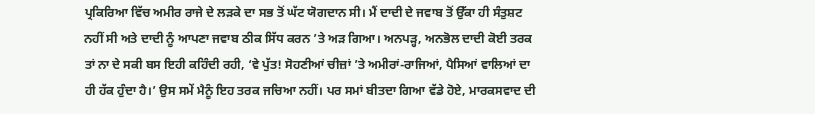ਪ੍ਰਕਿਰਿਆ ਵਿੱਚ ਅਮੀਰ ਰਾਜੇ ਦੇ ਲੜਕੇ ਦਾ ਸਭ ਤੋਂ ਘੱਟ ਯੋਗਦਾਨ ਸੀ। ਮੈਂ ਦਾਦੀ ਦੇ ਜਵਾਬ ਤੋਂ ਉੱਕਾ ਹੀ ਸੰਤੁਸ਼ਟ ਨਹੀਂ ਸੀ ਅਤੇ ਦਾਦੀ ਨੂੰ ਆਪਣਾ ਜਵਾਬ ਠੀਕ ਸਿੱਧ ਕਰਨ ’ਤੇ ਅੜ ਗਿਆ। ਅਨਪੜ੍ਹ, ਅਨਭੋਲ ਦਾਦੀ ਕੋਈ ਤਰਕ ਤਾਂ ਨਾ ਦੇ ਸਕੀ ਬਸ ਇਹੀ ਕਹਿੰਦੀ ਰਹੀ, ‘ਵੇ ਪੁੱਤ! ਸੋਹਣੀਆਂ ਚੀਜ਼ਾਂ ’ਤੇ ਅਮੀਰਾਂ-ਰਾਜਿਆਂ, ਪੈਸਿਆਂ ਵਾਲਿਆਂ ਦਾ ਹੀ ਹੱਕ ਹੁੰਦਾ ਹੈ।’ ਉਸ ਸਮੇਂ ਮੈਨੂੰ ਇਹ ਤਰਕ ਜਚਿਆ ਨਹੀਂ। ਪਰ ਸਮਾਂ ਬੀਤਦਾ ਗਿਆ ਵੱਡੇ ਹੋਏ, ਮਾਰਕਸਵਾਦ ਦੀ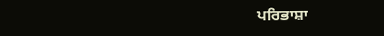ਪਰਿਭਾਸ਼ਾ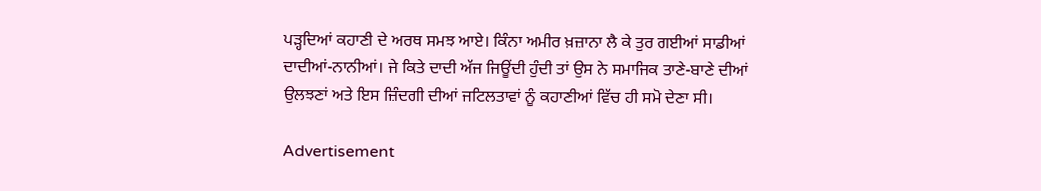ਪੜ੍ਹਦਿਆਂ ਕਹਾਣੀ ਦੇ ਅਰਥ ਸਮਝ ਆਏ। ਕਿੰਨਾ ਅਮੀਰ ਖ਼ਜ਼ਾਨਾ ਲੈ ਕੇ ਤੁਰ ਗਈਆਂ ਸਾਡੀਆਂ ਦਾਦੀਆਂ-ਨਾਨੀਆਂ। ਜੇ ਕਿਤੇ ਦਾਦੀ ਅੱਜ ਜਿਊਂਦੀ ਹੁੰਦੀ ਤਾਂ ਉਸ ਨੇ ਸਮਾਜਿਕ ਤਾਣੇ-ਬਾਣੇ ਦੀਆਂ ਉਲਝਣਾਂ ਅਤੇ ਇਸ ਜ਼ਿੰਦਗੀ ਦੀਆਂ ਜਟਿਲਤਾਵਾਂ ਨੂੰ ਕਹਾਣੀਆਂ ਵਿੱਚ ਹੀ ਸਮੋ ਦੇਣਾ ਸੀ।

Advertisement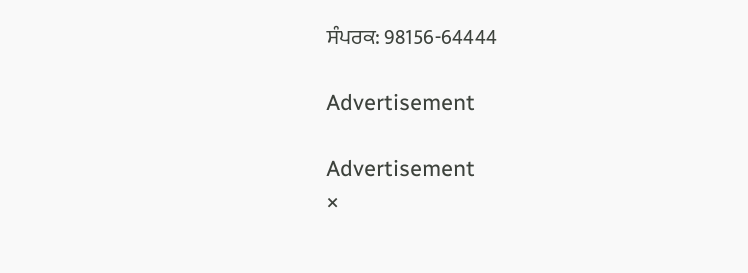ਸੰਪਰਕ: 98156-64444

Advertisement

Advertisement
×